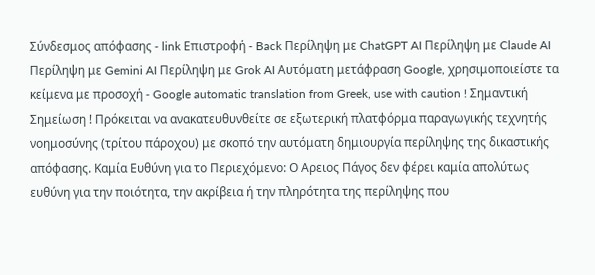Σύνδεσμος απόφασης - link Επιστροφή - Back Περίληψη με ChatGPT AI Περίληψη με Claude AI Περίληψη με Gemini AI Περίληψη με Grok AI Αυτόματη μετάφραση Google, χρησιμοποιείστε τα κείμενα με προσοχή - Google automatic translation from Greek, use with caution ! Σημαντική Σημείωση ! Πρόκειται να ανακατευθυνθείτε σε εξωτερική πλατφόρμα παραγωγικής τεχνητής νοημοσύνης (τρίτου πάροχου) με σκοπό την αυτόματη δημιουργία περίληψης της δικαστικής απόφασης. Καμία Ευθύνη για το Περιεχόμενο: Ο Αρειος Πάγος δεν φέρει καμία απολύτως ευθύνη για την ποιότητα, την ακρίβεια ή την πληρότητα της περίληψης που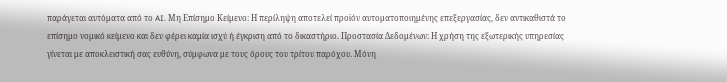παράγεται αυτόματα από το AI. Μη Επίσημο Κείμενο: Η περίληψη αποτελεί προϊόν αυτοματοποιημένης επεξεργασίας, δεν αντικαθιστά το επίσημο νομικό κείμενο και δεν φέρει καμία ισχύ ή έγκριση από το δικαστήριο. Προστασία Δεδομένων: Η χρήση της εξωτερικής υπηρεσίας γίνεται με αποκλειστική σας ευθύνη, σύμφωνα με τους όρους του τρίτου παρόχου. Μόνη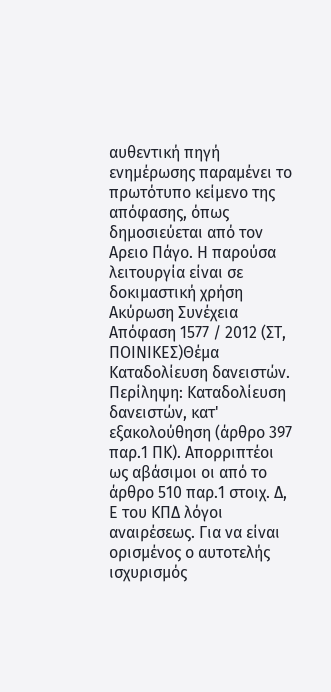αυθεντική πηγή ενημέρωσης παραμένει το πρωτότυπο κείμενο της απόφασης, όπως δημοσιεύεται από τον Αρειο Πάγο. Η παρούσα λειτουργία είναι σε δοκιμαστική χρήση Ακύρωση Συνέχεια Απόφαση 1577 / 2012 (ΣΤ, ΠΟΙΝΙΚΕΣ)Θέμα Καταδολίευση δανειστών. Περίληψη: Καταδολίευση δανειστών, κατ' εξακολούθηση (άρθρο 397 παρ.1 ΠΚ). Απορριπτέοι ως αβάσιμοι οι από το άρθρο 510 παρ.1 στοιχ. Δ, Ε του ΚΠΔ λόγοι αναιρέσεως. Για να είναι ορισμένος ο αυτοτελής ισχυρισμός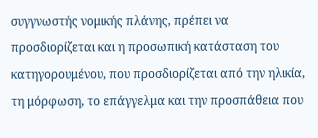συγγνωστής νομικής πλάνης, πρέπει να προσδιορίζεται και η προσωπική κατάσταση του κατηγορουμένου, που προσδιορίζεται από την ηλικία, τη μόρφωση, το επάγγελμα και την προσπάθεια που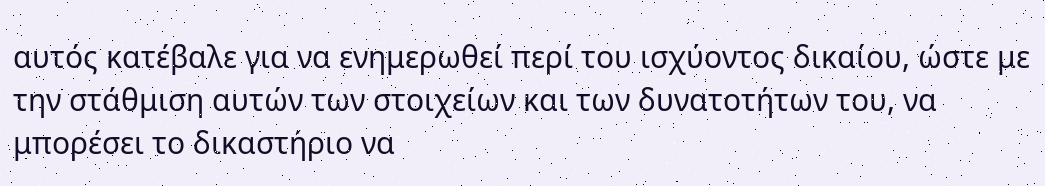αυτός κατέβαλε για να ενημερωθεί περί του ισχύοντος δικαίου, ώστε με την στάθμιση αυτών των στοιχείων και των δυνατοτήτων του, να μπορέσει το δικαστήριο να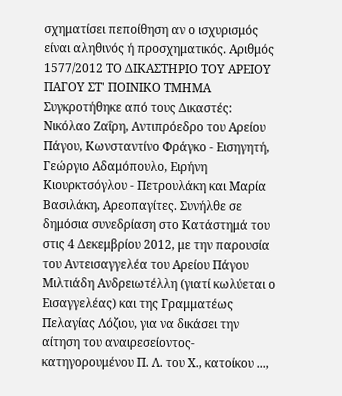σχηματίσει πεποίθηση αν ο ισχυρισμός είναι αληθινός ή προσχηματικός. Αριθμός 1577/2012 ΤΟ ΔΙΚΑΣΤΗΡΙΟ ΤΟΥ ΑΡΕΙΟΥ ΠΑΓΟΥ ΣΤ' ΠΟΙΝΙΚΟ ΤΜΗΜΑ Συγκροτήθηκε από τους Δικαστές: Νικόλαο Ζαΐρη, Αντιπρόεδρο του Αρείου Πάγου, Κωνσταντίνο Φράγκο - Εισηγητή, Γεώργιο Αδαμόπουλο, Ειρήνη Κιουρκτσόγλου - Πετρουλάκη και Μαρία Βασιλάκη, Αρεοπαγίτες. Συνήλθε σε δημόσια συνεδρίαση στο Κατάστημά του στις 4 Δεκεμβρίου 2012, με την παρουσία του Αντεισαγγελέα του Αρείου Πάγου Μιλτιάδη Ανδρειωτέλλη (γιατί κωλύεται ο Εισαγγελέας) και της Γραμματέως Πελαγίας Λόζιου, για να δικάσει την αίτηση του αναιρεσείοντος-κατηγορουμένου Π. Λ. του Χ., κατοίκου ...,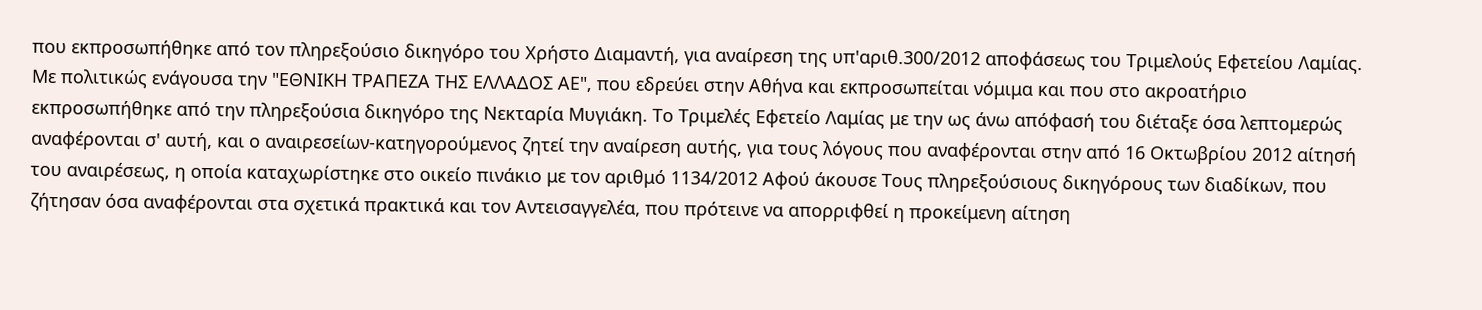που εκπροσωπήθηκε από τον πληρεξούσιο δικηγόρο του Χρήστο Διαμαντή, για αναίρεση της υπ'αριθ.300/2012 αποφάσεως του Τριμελούς Εφετείου Λαμίας. Με πολιτικώς ενάγουσα την "ΕΘΝΙΚΗ ΤΡΑΠΕΖΑ ΤΗΣ ΕΛΛΑΔΟΣ ΑΕ", που εδρεύει στην Αθήνα και εκπροσωπείται νόμιμα και που στο ακροατήριο εκπροσωπήθηκε από την πληρεξούσια δικηγόρο της Νεκταρία Μυγιάκη. Το Τριμελές Εφετείο Λαμίας με την ως άνω απόφασή του διέταξε όσα λεπτομερώς αναφέρονται σ' αυτή, και ο αναιρεσείων-κατηγορούμενος ζητεί την αναίρεση αυτής, για τους λόγους που αναφέρονται στην από 16 Οκτωβρίου 2012 αίτησή του αναιρέσεως, η οποία καταχωρίστηκε στο οικείο πινάκιο με τον αριθμό 1134/2012 Αφού άκουσε Τους πληρεξούσιους δικηγόρους των διαδίκων, που ζήτησαν όσα αναφέρονται στα σχετικά πρακτικά και τον Αντεισαγγελέα, που πρότεινε να απορριφθεί η προκείμενη αίτηση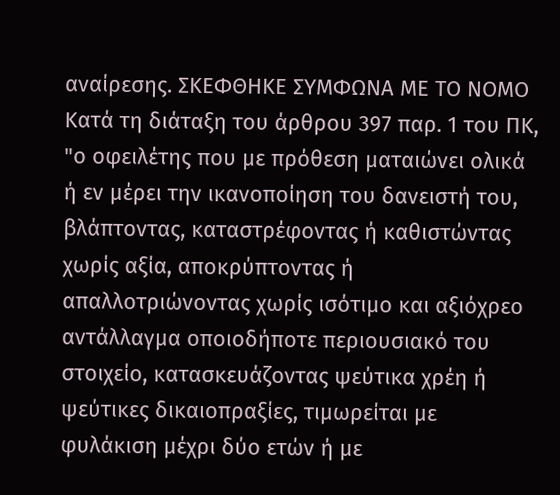αναίρεσης. ΣΚΕΦΘΗΚΕ ΣΥΜΦΩΝΑ ΜΕ ΤΟ ΝΟΜΟ Κατά τη διάταξη του άρθρου 397 παρ. 1 του ΠΚ, "ο οφειλέτης που με πρόθεση ματαιώνει ολικά ή εν μέρει την ικανοποίηση του δανειστή του, βλάπτοντας, καταστρέφοντας ή καθιστώντας χωρίς αξία, αποκρύπτοντας ή απαλλοτριώνοντας χωρίς ισότιμο και αξιόχρεο αντάλλαγμα οποιοδήποτε περιουσιακό του στοιχείο, κατασκευάζοντας ψεύτικα χρέη ή ψεύτικες δικαιοπραξίες, τιμωρείται με φυλάκιση μέχρι δύο ετών ή με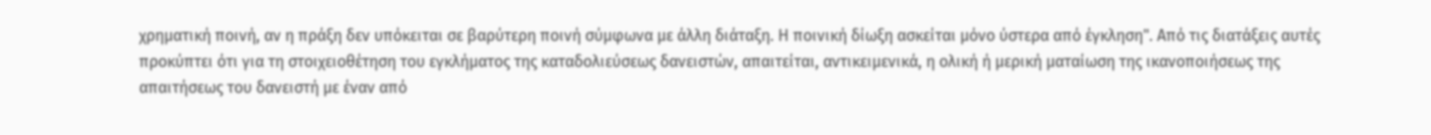χρηματική ποινή, αν η πράξη δεν υπόκειται σε βαρύτερη ποινή σύμφωνα με άλλη διάταξη. Η ποινική δίωξη ασκείται μόνο ύστερα από έγκληση". Από τις διατάξεις αυτές προκύπτει ότι για τη στοιχειοθέτηση του εγκλήματος της καταδολιεύσεως δανειστών, απαιτείται, αντικειμενικά, η ολική ή μερική ματαίωση της ικανοποιήσεως της απαιτήσεως του δανειστή με έναν από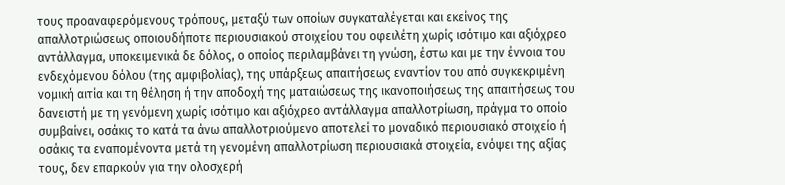τους προαναφερόμενους τρόπους, μεταξύ των οποίων συγκαταλέγεται και εκείνος της απαλλοτριώσεως οποιουδήποτε περιουσιακού στοιχείου του οφειλέτη χωρίς ισότιμο και αξιόχρεο αντάλλαγμα, υποκειμενικά δε δόλος, ο οποίος περιλαμβάνει τη γνώση, έστω και με την έννοια του ενδεχόμενου δόλου (της αμφιβολίας), της υπάρξεως απαιτήσεως εναντίον του από συγκεκριμένη νομική αιτία και τη θέληση ή την αποδοχή της ματαιώσεως της ικανοποιήσεως της απαιτήσεως του δανειστή με τη γενόμενη χωρίς ισότιμο και αξιόχρεο αντάλλαγμα απαλλοτρίωση, πράγμα το οποίο συμβαίνει, οσάκις το κατά τα άνω απαλλοτριούμενο αποτελεί το μοναδικό περιουσιακό στοιχείο ή οσάκις τα εναπομένοντα μετά τη γενομένη απαλλοτρίωση περιουσιακά στοιχεία, ενόψει της αξίας τους, δεν επαρκούν για την ολοσχερή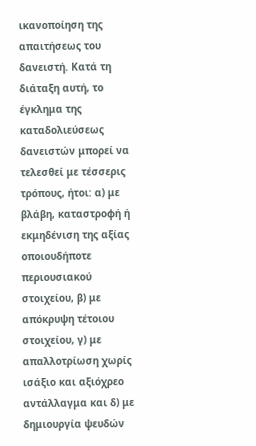ικανοποίηση της απαιτήσεως του δανειστή. Κατά τη διάταξη αυτή, το έγκλημα της καταδολιεύσεως δανειστών μπορεί να τελεσθεί με τέσσερις τρόπους, ήτοι: α) με βλάβη, καταστροφή ή εκμηδένιση της αξίας οποιουδήποτε περιουσιακού στοιχείου, β) με απόκρυψη τέτοιου στοιχείου, γ) με απαλλοτρίωση χωρίς ισάξιο και αξιόχρεο αντάλλαγμα και δ) με δημιουργία ψευδών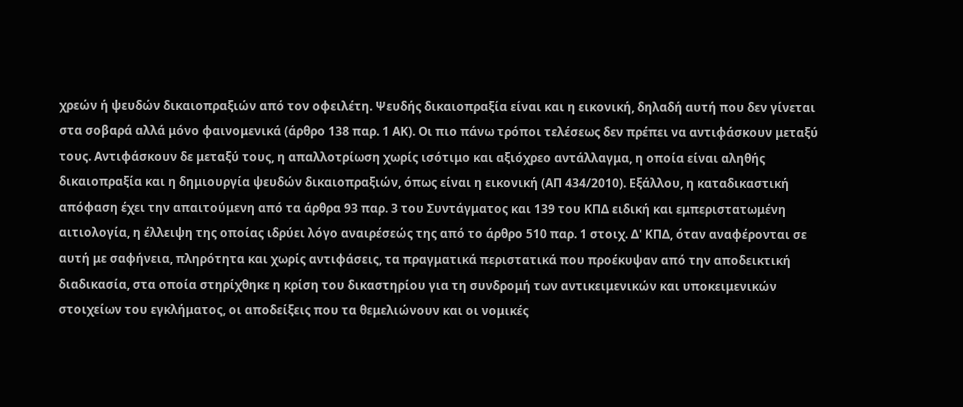χρεών ή ψευδών δικαιοπραξιών από τον οφειλέτη. Ψευδής δικαιοπραξία είναι και η εικονική, δηλαδή αυτή που δεν γίνεται στα σοβαρά αλλά μόνο φαινομενικά (άρθρο 138 παρ. 1 ΑΚ). Οι πιο πάνω τρόποι τελέσεως δεν πρέπει να αντιφάσκουν μεταξύ τους. Αντιφάσκουν δε μεταξύ τους, η απαλλοτρίωση χωρίς ισότιμο και αξιόχρεο αντάλλαγμα, η οποία είναι αληθής δικαιοπραξία και η δημιουργία ψευδών δικαιοπραξιών, όπως είναι η εικονική (ΑΠ 434/2010). Εξάλλου, η καταδικαστική απόφαση έχει την απαιτούμενη από τα άρθρα 93 παρ. 3 του Συντάγματος και 139 του ΚΠΔ ειδική και εμπεριστατωμένη αιτιολογία, η έλλειψη της οποίας ιδρύει λόγο αναιρέσεώς της από το άρθρο 510 παρ. 1 στοιχ. Δ' ΚΠΔ, όταν αναφέρονται σε αυτή με σαφήνεια, πληρότητα και χωρίς αντιφάσεις, τα πραγματικά περιστατικά που προέκυψαν από την αποδεικτική διαδικασία, στα οποία στηρίχθηκε η κρίση του δικαστηρίου για τη συνδρομή των αντικειμενικών και υποκειμενικών στοιχείων του εγκλήματος, οι αποδείξεις που τα θεμελιώνουν και οι νομικές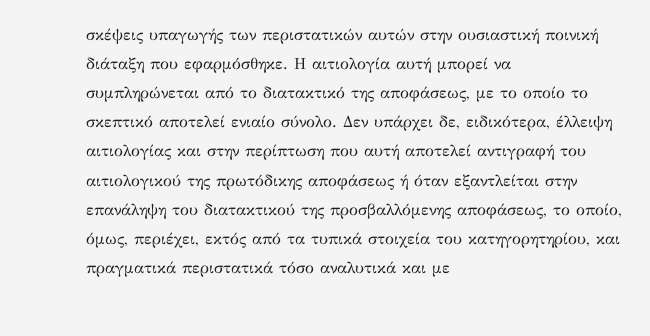σκέψεις υπαγωγής των περιστατικών αυτών στην ουσιαστική ποινική διάταξη που εφαρμόσθηκε. Η αιτιολογία αυτή μπορεί να συμπληρώνεται από το διατακτικό της αποφάσεως, με το οποίο το σκεπτικό αποτελεί ενιαίο σύνολο. Δεν υπάρχει δε, ειδικότερα, έλλειψη αιτιολογίας και στην περίπτωση που αυτή αποτελεί αντιγραφή του αιτιολογικού της πρωτόδικης αποφάσεως ή όταν εξαντλείται στην επανάληψη του διατακτικού της προσβαλλόμενης αποφάσεως, το οποίο, όμως, περιέχει, εκτός από τα τυπικά στοιχεία του κατηγορητηρίου, και πραγματικά περιστατικά τόσο αναλυτικά και με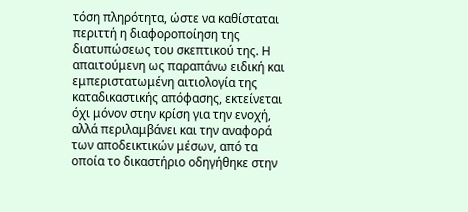τόση πληρότητα, ώστε να καθίσταται περιττή η διαφοροποίηση της διατυπώσεως του σκεπτικού της. Η απαιτούμενη ως παραπάνω ειδική και εμπεριστατωμένη αιτιολογία της καταδικαστικής απόφασης, εκτείνεται όχι μόνον στην κρίση για την ενοχή, αλλά περιλαμβάνει και την αναφορά των αποδεικτικών μέσων, από τα οποία το δικαστήριο οδηγήθηκε στην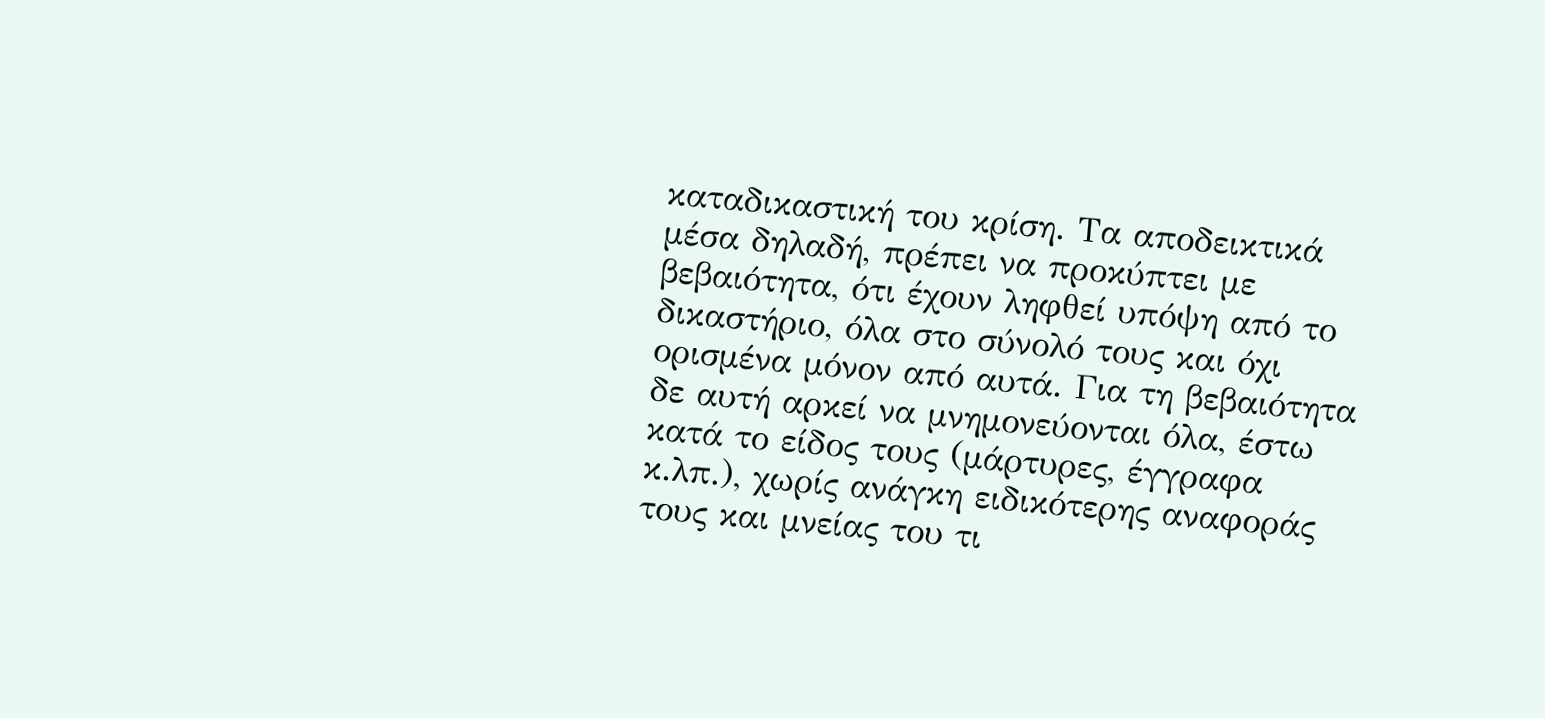καταδικαστική του κρίση. Τα αποδεικτικά μέσα δηλαδή, πρέπει να προκύπτει με βεβαιότητα, ότι έχουν ληφθεί υπόψη από το δικαστήριο, όλα στο σύνολό τους και όχι ορισμένα μόνον από αυτά. Για τη βεβαιότητα δε αυτή αρκεί να μνημονεύονται όλα, έστω κατά το είδος τους (μάρτυρες, έγγραφα κ.λπ.), χωρίς ανάγκη ειδικότερης αναφοράς τους και μνείας του τι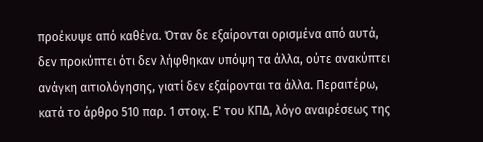προέκυψε από καθένα. Όταν δε εξαίρονται ορισμένα από αυτά, δεν προκύπτει ότι δεν λήφθηκαν υπόψη τα άλλα, ούτε ανακύπτει ανάγκη αιτιολόγησης, γιατί δεν εξαίρονται τα άλλα. Περαιτέρω, κατά το άρθρο 510 παρ. 1 στοιχ. Ε' του ΚΠΔ, λόγο αναιρέσεως της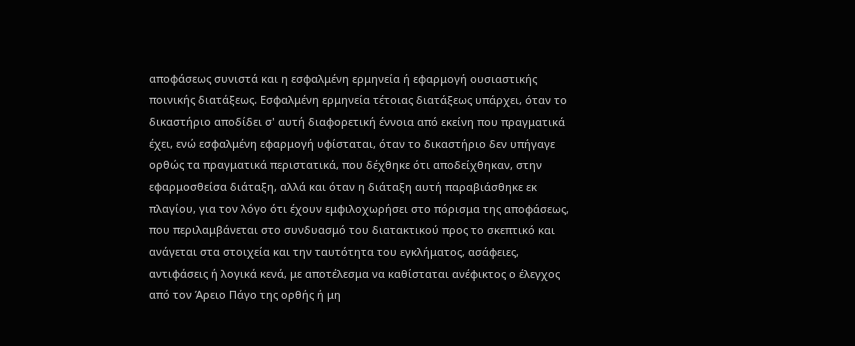αποφάσεως συνιστά και η εσφαλμένη ερμηνεία ή εφαρμογή ουσιαστικής ποινικής διατάξεως. Εσφαλμένη ερμηνεία τέτοιας διατάξεως υπάρχει, όταν το δικαστήριο αποδίδει σ' αυτή διαφορετική έννοια από εκείνη που πραγματικά έχει, ενώ εσφαλμένη εφαρμογή υφίσταται, όταν το δικαστήριο δεν υπήγαγε ορθώς τα πραγματικά περιστατικά, που δέχθηκε ότι αποδείχθηκαν, στην εφαρμοσθείσα διάταξη, αλλά και όταν η διάταξη αυτή παραβιάσθηκε εκ πλαγίου, για τον λόγο ότι έχουν εμφιλοχωρήσει στο πόρισμα της αποφάσεως, που περιλαμβάνεται στο συνδυασμό του διατακτικού προς το σκεπτικό και ανάγεται στα στοιχεία και την ταυτότητα του εγκλήματος, ασάφειες, αντιφάσεις ή λογικά κενά, με αποτέλεσμα να καθίσταται ανέφικτος ο έλεγχος από τον Άρειο Πάγο της ορθής ή μη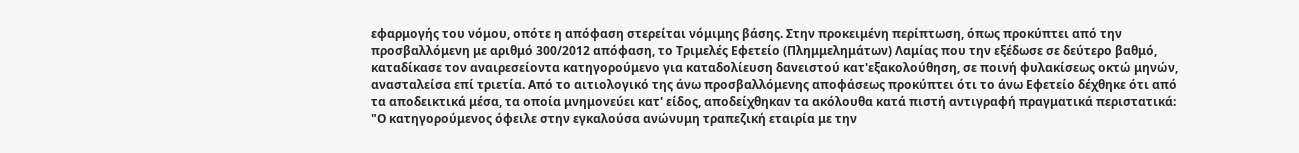εφαρμογής του νόμου, οπότε η απόφαση στερείται νόμιμης βάσης. Στην προκειμένη περίπτωση, όπως προκύπτει από την προσβαλλόμενη με αριθμό 300/2012 απόφαση, το Τριμελές Εφετείο (Πλημμελημάτων) Λαμίας που την εξέδωσε σε δεύτερο βαθμό, καταδίκασε τον αναιρεσείοντα κατηγορούμενο για καταδολίευση δανειστού κατ'εξακολούθηση, σε ποινή φυλακίσεως οκτώ μηνών, ανασταλείσα επί τριετία. Από το αιτιολογικό της άνω προσβαλλόμενης αποφάσεως προκύπτει ότι το άνω Εφετείο δέχθηκε ότι από τα αποδεικτικά μέσα, τα οποία μνημονεύει κατ' είδος, αποδείχθηκαν τα ακόλουθα κατά πιστή αντιγραφή πραγματικά περιστατικά: "Ο κατηγορούμενος όφειλε στην εγκαλούσα ανώνυμη τραπεζική εταιρία με την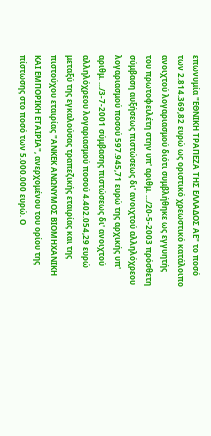επωνυμία "ΕΘΝΙΚΗ ΤΡΑΠΕΖΑ ΤΗΣ ΕΛΛΑΔΟΣ ΑΕ" το ποσό των 2.814.369,82 ευρώ ως οριστικό χρεωστικό κατάλοιπο ανοιχτού λογαριασμού διότι συμβλήθηκε ως εγγυητής του πρωτοφειλέτη στην υπ' αριθμ. .../20-5-2003 πρόσθετη σύμβαση αυξήσεως πιστώσεως δι' ανοιχτού αλληλόχρεου λογαριασμού ποσού 597.945,71 ευρώ της αρχικής υπ' αριθμ. .../3-7-2001 σύμβασης πιστώσεως δι' ανοιχτού αλληλόχρεου λογαριασμού ποσού 4.402.054,29 ευρώ μεταξύ της εγκαλούσας τραπεζικής εταιρίας και της πιστούχου εταιρίας "ΑΝΚΕΚ ΑΝΩΝΥΜΟΣ ΒΙΟΜΗΧΑΝΙΚΗ ΚΑΙ ΕΜΠΟΡΙΚΗ ΕΤΑΙΡΙΑ", ανερχομένου του ορίου της πίστωσης στο ποσό των 5.000.000 ευρώ. Ο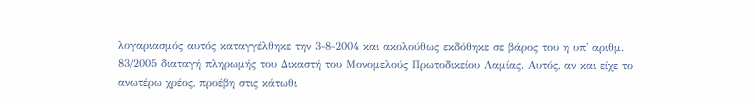λογαριασμός αυτός καταγγέλθηκε την 3-8-2004 και ακολούθως εκδόθηκε σε βάρος του η υπ' αριθμ. 83/2005 διαταγή πληρωμής του Δικαστή του Μονομελούς Πρωτοδικείου Λαμίας. Αυτός, αν και είχε το ανωτέρω χρέος, προέβη στις κάτωθι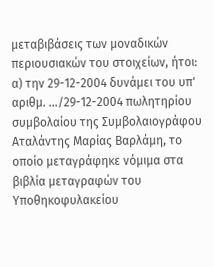μεταβιβάσεις των μοναδικών περιουσιακών του στοιχείων, ήτοι: α) την 29-12-2004 δυνάμει του υπ' αριθμ. .../29-12-2004 πωλητηρίου συμβολαίου της Συμβολαιογράφου Αταλάντης Μαρίας Βαρλάμη, το οποίο μεταγράφηκε νόμιμα στα βιβλία μεταγραφών του Υποθηκοφυλακείου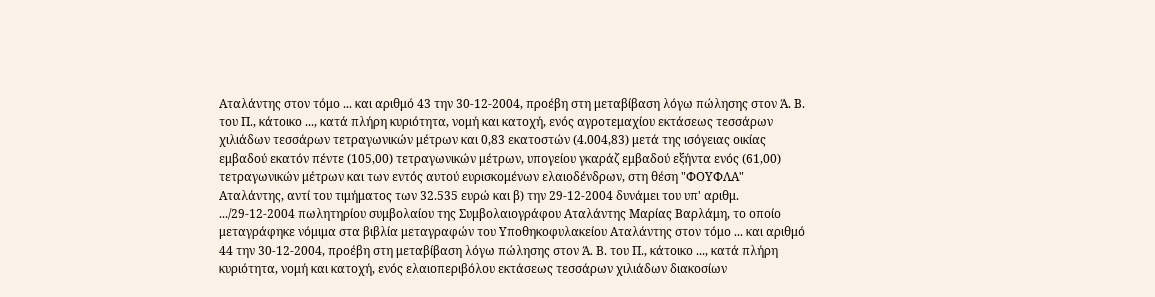Αταλάντης στον τόμο ... και αριθμό 43 την 30-12-2004, προέβη στη μεταβίβαση λόγω πώλησης στον Ά. Β. του Π., κάτοικο ..., κατά πλήρη κυριότητα, νομή και κατοχή, ενός αγροτεμαχίου εκτάσεως τεσσάρων χιλιάδων τεσσάρων τετραγωνικών μέτρων και 0,83 εκατοστών (4.004,83) μετά της ισόγειας οικίας εμβαδού εκατόν πέντε (105,00) τετραγωνικών μέτρων, υπογείου γκαράζ εμβαδού εξήντα ενός (61,00) τετραγωνικών μέτρων και των εντός αυτού ευρισκομένων ελαιοδένδρων, στη θέση "ΦΟΥΦΛΑ" Αταλάντης, αντί του τιμήματος των 32.535 ευρώ και β) την 29-12-2004 δυνάμει του υπ' αριθμ. .../29-12-2004 πωλητηρίου συμβολαίου της Συμβολαιογράφου Αταλάντης Μαρίας Βαρλάμη, το οποίο μεταγράφηκε νόμιμα στα βιβλία μεταγραφών του Υποθηκοφυλακείου Αταλάντης στον τόμο ... και αριθμό 44 την 30-12-2004, προέβη στη μεταβίβαση λόγω πώλησης στον Ά. Β. του Π., κάτοικο ..., κατά πλήρη κυριότητα, νομή και κατοχή, ενός ελαιοπεριβόλου εκτάσεως τεσσάρων χιλιάδων διακοσίων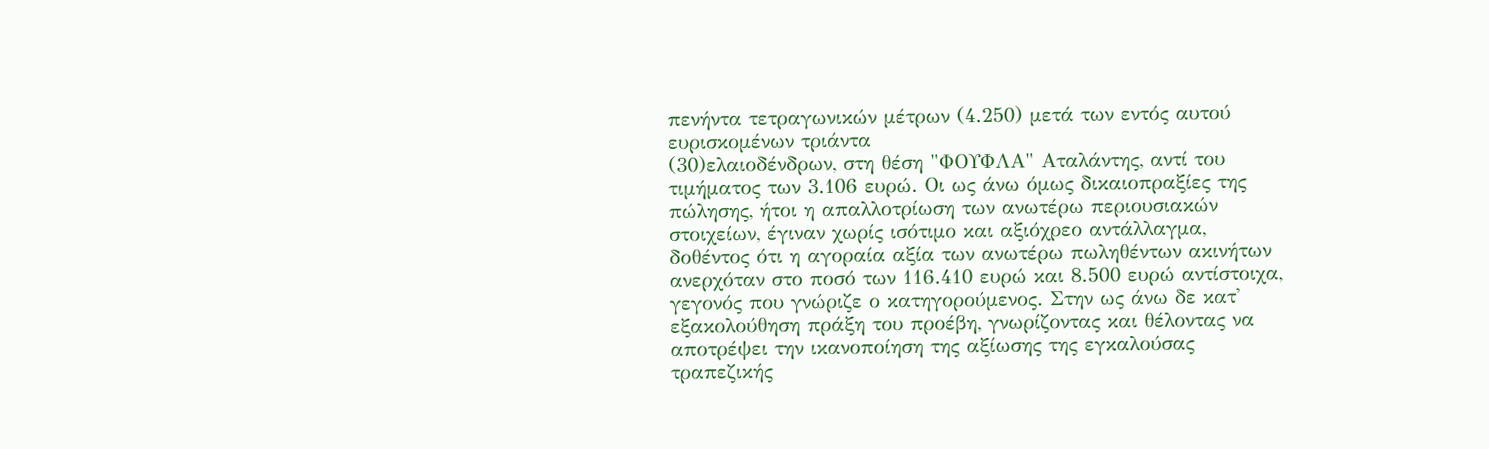πενήντα τετραγωνικών μέτρων (4.250) μετά των εντός αυτού ευρισκομένων τριάντα
(30)ελαιοδένδρων, στη θέση "ΦΟΥΦΛΑ" Αταλάντης, αντί του τιμήματος των 3.106 ευρώ. Οι ως άνω όμως δικαιοπραξίες της πώλησης, ήτοι η απαλλοτρίωση των ανωτέρω περιουσιακών στοιχείων, έγιναν χωρίς ισότιμο και αξιόχρεο αντάλλαγμα, δοθέντος ότι η αγοραία αξία των ανωτέρω πωληθέντων ακινήτων ανερχόταν στο ποσό των 116.410 ευρώ και 8.500 ευρώ αντίστοιχα, γεγονός που γνώριζε ο κατηγορούμενος. Στην ως άνω δε κατ' εξακολούθηση πράξη του προέβη, γνωρίζοντας και θέλοντας να αποτρέψει την ικανοποίηση της αξίωσης της εγκαλούσας τραπεζικής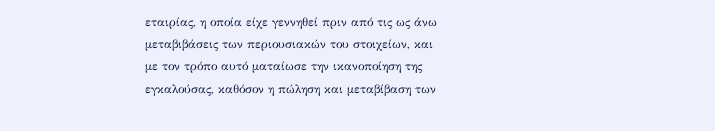εταιρίας, η οποία είχε γεννηθεί πριν από τις ως άνω μεταβιβάσεις των περιουσιακών του στοιχείων, και με τον τρόπο αυτό ματαίωσε την ικανοποίηση της εγκαλούσας, καθόσον η πώληση και μεταβίβαση των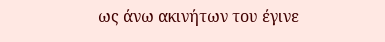ως άνω ακινήτων του έγινε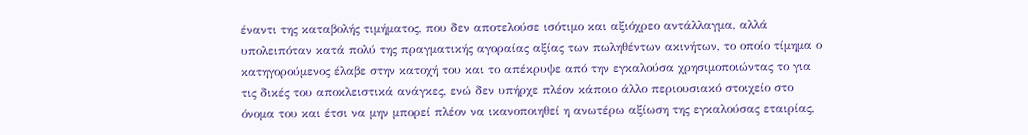έναντι της καταβολής τιμήματος, που δεν αποτελούσε ισότιμο και αξιόχρεο αντάλλαγμα, αλλά υπολειπόταν κατά πολύ της πραγματικής αγοραίας αξίας των πωληθέντων ακινήτων, το οποίο τίμημα ο κατηγορούμενος έλαβε στην κατοχή του και το απέκρυψε από την εγκαλούσα χρησιμοποιώντας το για τις δικές του αποκλειστικά ανάγκες, ενώ δεν υπήρχε πλέον κάποιο άλλο περιουσιακό στοιχείο στο όνομα του και έτσι να μην μπορεί πλέον να ικανοποιηθεί η ανωτέρω αξίωση της εγκαλούσας εταιρίας,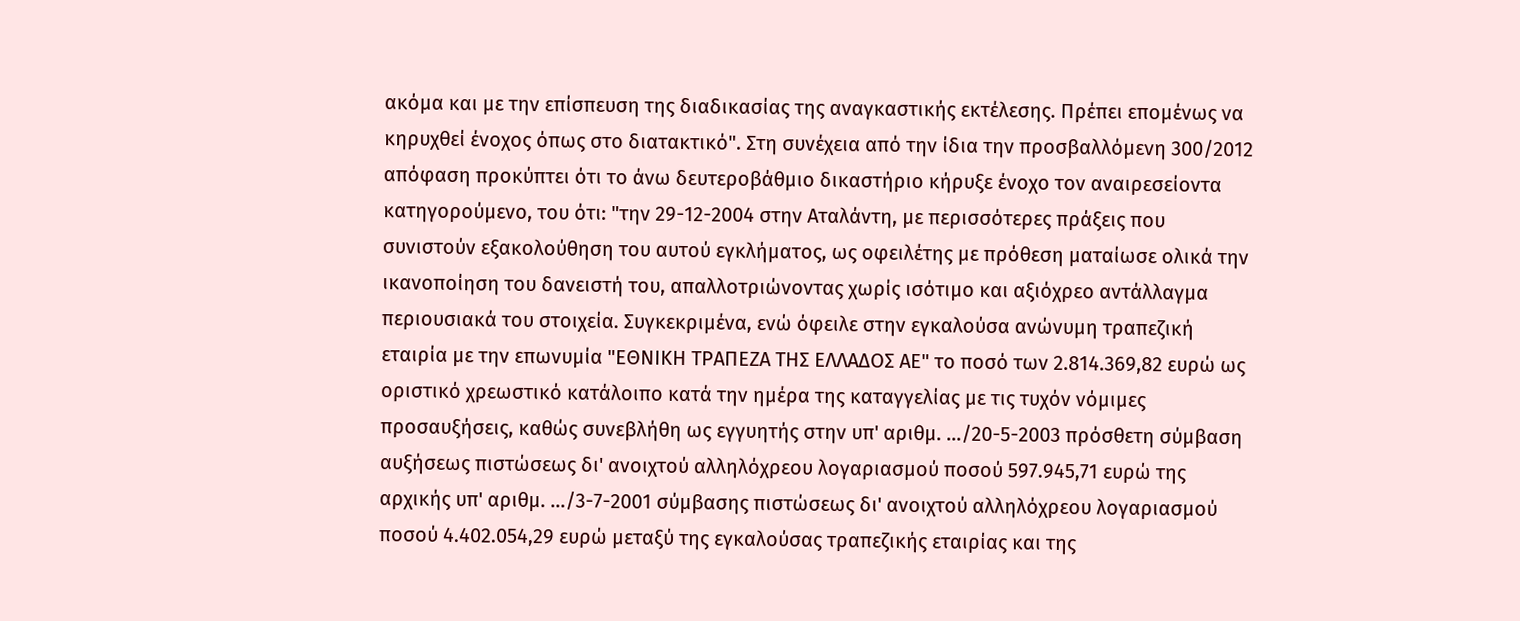ακόμα και με την επίσπευση της διαδικασίας της αναγκαστικής εκτέλεσης. Πρέπει επομένως να κηρυχθεί ένοχος όπως στο διατακτικό". Στη συνέχεια από την ίδια την προσβαλλόμενη 300/2012 απόφαση προκύπτει ότι το άνω δευτεροβάθμιο δικαστήριο κήρυξε ένοχο τον αναιρεσείοντα κατηγορούμενο, του ότι: "την 29-12-2004 στην Αταλάντη, με περισσότερες πράξεις που συνιστούν εξακολούθηση του αυτού εγκλήματος, ως οφειλέτης με πρόθεση ματαίωσε ολικά την ικανοποίηση του δανειστή του, απαλλοτριώνοντας χωρίς ισότιμο και αξιόχρεο αντάλλαγμα περιουσιακά του στοιχεία. Συγκεκριμένα, ενώ όφειλε στην εγκαλούσα ανώνυμη τραπεζική εταιρία με την επωνυμία "ΕΘΝΙΚΗ ΤΡΑΠΕΖΑ ΤΗΣ ΕΛΛΑΔΟΣ ΑΕ" το ποσό των 2.814.369,82 ευρώ ως οριστικό χρεωστικό κατάλοιπο κατά την ημέρα της καταγγελίας με τις τυχόν νόμιμες προσαυξήσεις, καθώς συνεβλήθη ως εγγυητής στην υπ' αριθμ. .../20-5-2003 πρόσθετη σύμβαση αυξήσεως πιστώσεως δι' ανοιχτού αλληλόχρεου λογαριασμού ποσού 597.945,71 ευρώ της αρχικής υπ' αριθμ. .../3-7-2001 σύμβασης πιστώσεως δι' ανοιχτού αλληλόχρεου λογαριασμού ποσού 4.402.054,29 ευρώ μεταξύ της εγκαλούσας τραπεζικής εταιρίας και της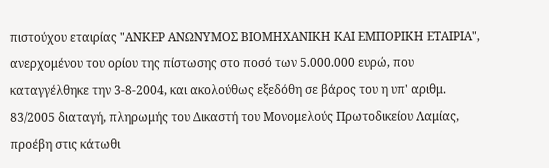πιστούχου εταιρίας "ΑΝΚΕΡ ΑΝΩΝΥΜΟΣ ΒΙΟΜΗΧΑΝΙΚΗ ΚΑΙ ΕΜΠΟΡΙΚΗ ΕΤΑΙΡΙΑ", ανερχομένου του ορίου της πίστωσης στο ποσό των 5.000.000 ευρώ, που καταγγέλθηκε την 3-8-2004, και ακολούθως εξεδόθη σε βάρος του η υπ' αριθμ. 83/2005 διαταγή, πληρωμής του Δικαστή του Μονομελούς Πρωτοδικείου Λαμίας, προέβη στις κάτωθι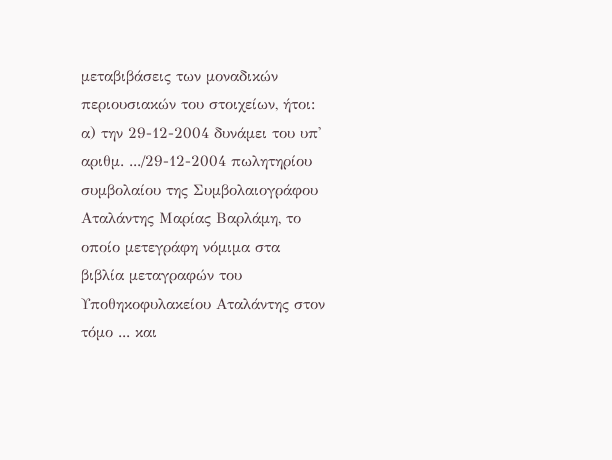μεταβιβάσεις των μοναδικών περιουσιακών του στοιχείων, ήτοι: α) την 29-12-2004 δυνάμει του υπ' αριθμ. .../29-12-2004 πωλητηρίου συμβολαίου της Συμβολαιογράφου Αταλάντης Μαρίας Βαρλάμη, το οποίο μετεγράφη νόμιμα στα βιβλία μεταγραφών του Υποθηκοφυλακείου Αταλάντης στον τόμο ... και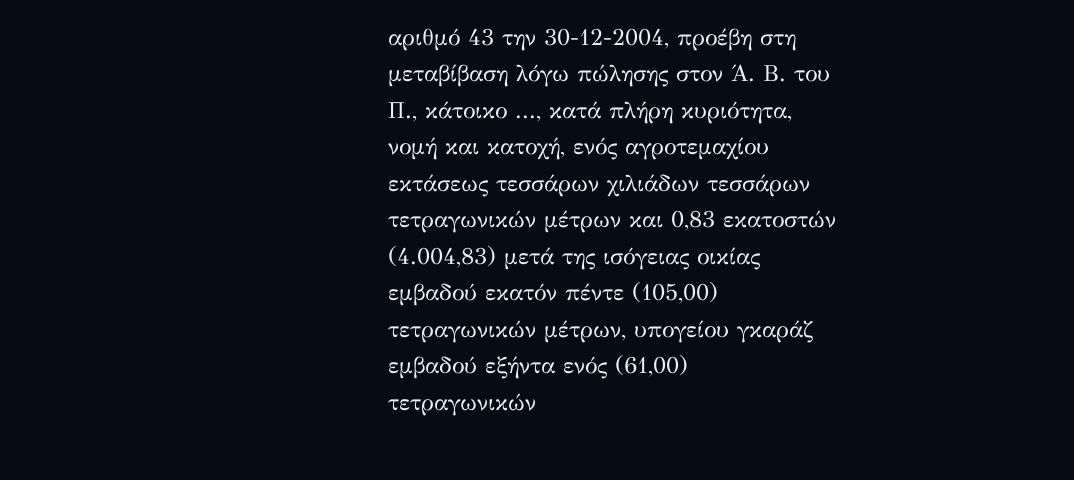αριθμό 43 την 30-12-2004, προέβη στη μεταβίβαση λόγω πώλησης στον Ά. Β. του Π., κάτοικο ..., κατά πλήρη κυριότητα, νομή και κατοχή, ενός αγροτεμαχίου εκτάσεως τεσσάρων χιλιάδων τεσσάρων τετραγωνικών μέτρων και 0,83 εκατοστών (4.004,83) μετά της ισόγειας οικίας εμβαδού εκατόν πέντε (105,00) τετραγωνικών μέτρων, υπογείου γκαράζ εμβαδού εξήντα ενός (61,00) τετραγωνικών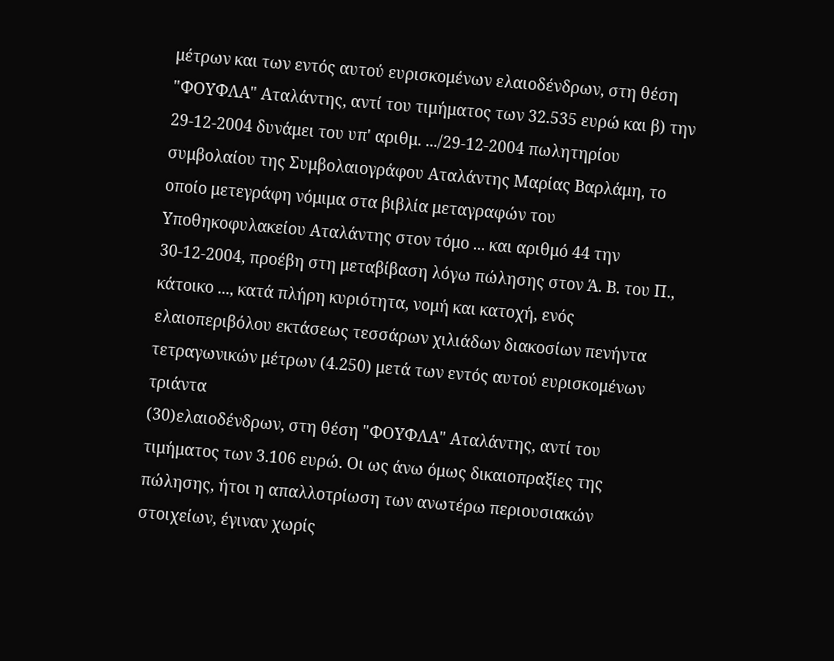μέτρων και των εντός αυτού ευρισκομένων ελαιοδένδρων, στη θέση "ΦΟΥΦΛΑ" Αταλάντης, αντί του τιμήματος των 32.535 ευρώ και β) την 29-12-2004 δυνάμει του υπ' αριθμ. .../29-12-2004 πωλητηρίου συμβολαίου της Συμβολαιογράφου Αταλάντης Μαρίας Βαρλάμη, το οποίο μετεγράφη νόμιμα στα βιβλία μεταγραφών του Υποθηκοφυλακείου Αταλάντης στον τόμο ... και αριθμό 44 την 30-12-2004, προέβη στη μεταβίβαση λόγω πώλησης στον Ά. Β. του Π., κάτοικο ..., κατά πλήρη κυριότητα, νομή και κατοχή, ενός ελαιοπεριβόλου εκτάσεως τεσσάρων χιλιάδων διακοσίων πενήντα τετραγωνικών μέτρων (4.250) μετά των εντός αυτού ευρισκομένων τριάντα
(30)ελαιοδένδρων, στη θέση "ΦΟΥΦΛΑ" Αταλάντης, αντί του τιμήματος των 3.106 ευρώ. Οι ως άνω όμως δικαιοπραξίες της πώλησης, ήτοι η απαλλοτρίωση των ανωτέρω περιουσιακών στοιχείων, έγιναν χωρίς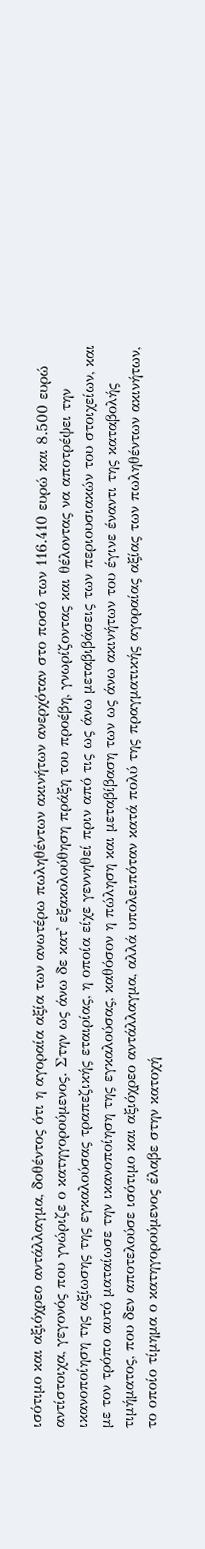ισότιμο και αξιόχρεο αντάλλαγμα, δοθέντος ότι η αγοραία αξία των ανωτέρω πωληθέντων ακινήτων ανερχόταν στο ποσό των 116.410 ευρώ και 8.500 ευρώ αντίστοιχα, γεγονός που γνώριζε ο κατηγορούμενος. Στην ως άνω δε κατ' εξακολούθηση πράξη του προέβη, γνωρίζοντας και θέλοντας να αποτρέψει την ικανοποίηση της αξίωσης της εγκαλούσας τραπεζικής εταιρίας, η οποία είχε γεννηθεί πριν από τις ως άνω μεταβιβάσεις των περιουσιακών του στοιχείων, και με τον τρόπο αυτό ματαίωσε την ικανοποίηση της εγκαλούσας, καθόσον η πώληση και μεταβίβαση των ως άνω ακινήτων του έγινε έναντι της καταβολής τιμήματος, που δεν αποτελούσε ισότιμο και αξιόχρεο αντάλλαγμα, αλλά υπολειπόταν κατά πολύ της πραγματικής αγοραίας αξίας των πωληθέντων ακινήτων, το οποίο τίμημα ο κατηγορούμενος έλαβε στην κατοχή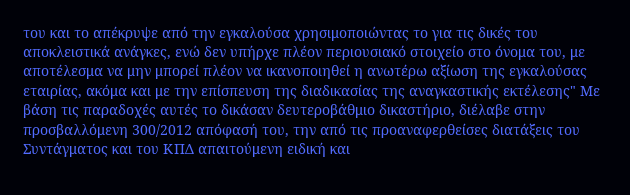του και το απέκρυψε από την εγκαλούσα χρησιμοποιώντας το για τις δικές του αποκλειστικά ανάγκες, ενώ δεν υπήρχε πλέον περιουσιακό στοιχείο στο όνομα του, με αποτέλεσμα να μην μπορεί πλέον να ικανοποιηθεί η ανωτέρω αξίωση της εγκαλούσας εταιρίας, ακόμα και με την επίσπευση της διαδικασίας της αναγκαστικής εκτέλεσης" Με βάση τις παραδοχές αυτές το δικάσαν δευτεροβάθμιο δικαστήριο, διέλαβε στην προσβαλλόμενη 300/2012 απόφασή του, την από τις προαναφερθείσες διατάξεις του Συντάγματος και του ΚΠΔ απαιτούμενη ειδική και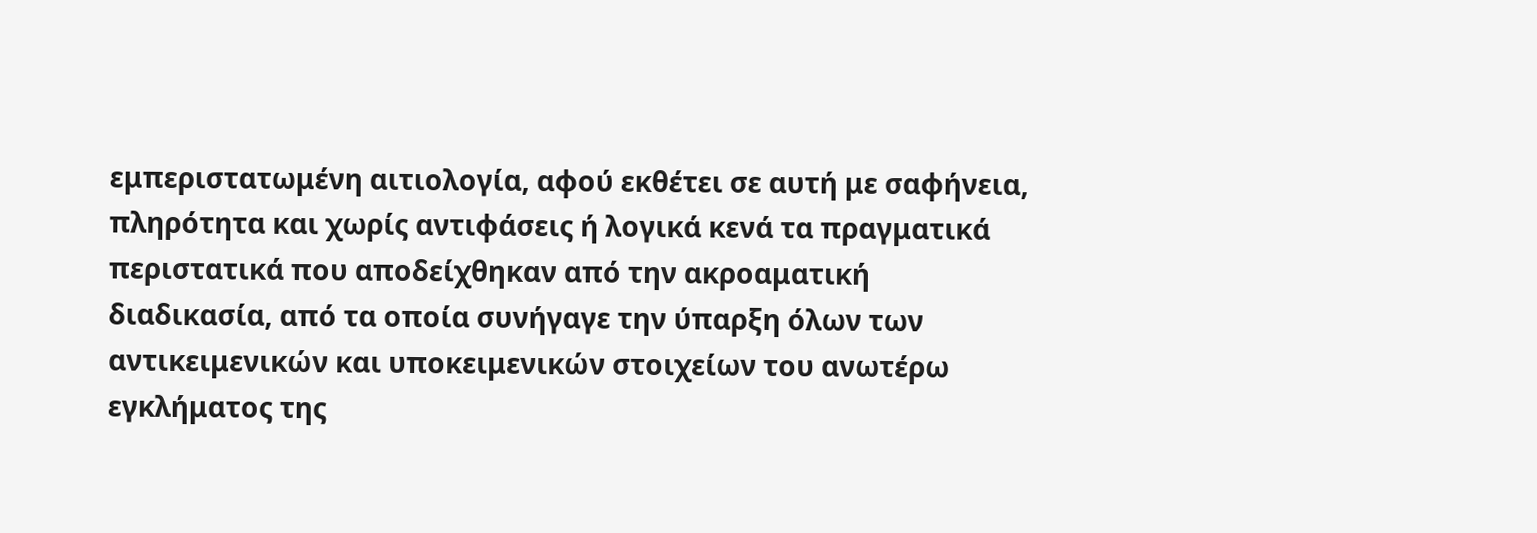εμπεριστατωμένη αιτιολογία, αφού εκθέτει σε αυτή με σαφήνεια, πληρότητα και χωρίς αντιφάσεις ή λογικά κενά τα πραγματικά περιστατικά που αποδείχθηκαν από την ακροαματική διαδικασία, από τα οποία συνήγαγε την ύπαρξη όλων των αντικειμενικών και υποκειμενικών στοιχείων του ανωτέρω εγκλήματος της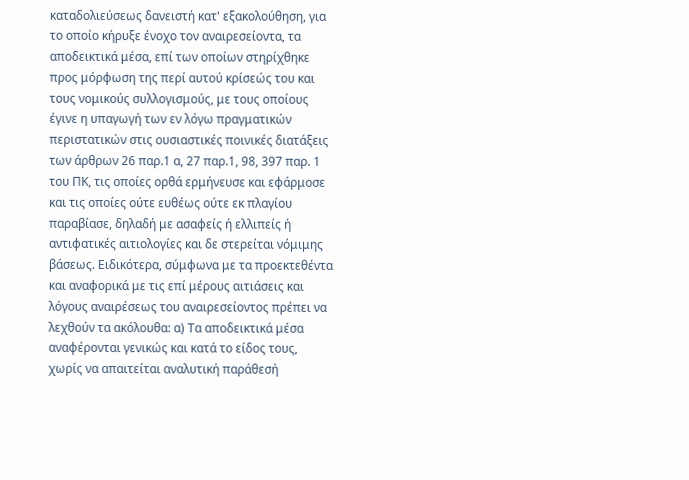καταδολιεύσεως δανειστή κατ' εξακολούθηση, για το οποίο κήρυξε ένοχο τον αναιρεσείοντα, τα αποδεικτικά μέσα, επί των οποίων στηρίχθηκε προς μόρφωση της περί αυτού κρίσεώς του και τους νομικούς συλλογισμούς, με τους οποίους έγινε η υπαγωγή των εν λόγω πραγματικών περιστατικών στις ουσιαστικές ποινικές διατάξεις των άρθρων 26 παρ.1 α, 27 παρ.1, 98, 397 παρ. 1 του ΠΚ, τις οποίες ορθά ερμήνευσε και εφάρμοσε και τις οποίες ούτε ευθέως ούτε εκ πλαγίου παραβίασε, δηλαδή με ασαφείς ή ελλιπείς ή αντιφατικές αιτιολογίες και δε στερείται νόμιμης βάσεως. Ειδικότερα, σύμφωνα με τα προεκτεθέντα και αναφορικά με τις επί μέρους αιτιάσεις και λόγους αναιρέσεως του αναιρεσείοντος πρέπει να λεχθούν τα ακόλουθα: α) Τα αποδεικτικά μέσα αναφέρονται γενικώς και κατά το είδος τους, χωρίς να απαιτείται αναλυτική παράθεσή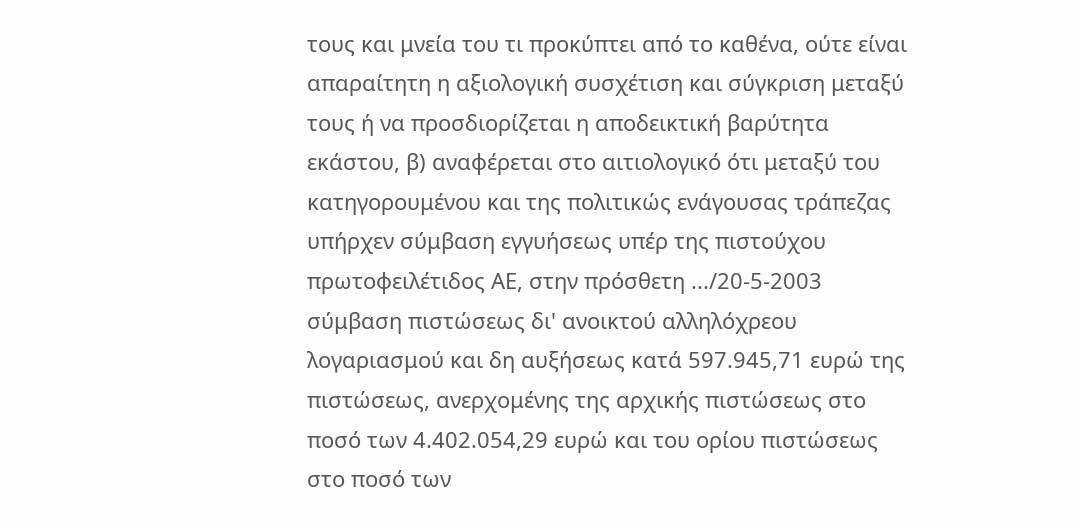τους και μνεία του τι προκύπτει από το καθένα, ούτε είναι απαραίτητη η αξιολογική συσχέτιση και σύγκριση μεταξύ τους ή να προσδιορίζεται η αποδεικτική βαρύτητα εκάστου, β) αναφέρεται στο αιτιολογικό ότι μεταξύ του κατηγορουμένου και της πολιτικώς ενάγουσας τράπεζας υπήρχεν σύμβαση εγγυήσεως υπέρ της πιστούχου πρωτοφειλέτιδος ΑΕ, στην πρόσθετη .../20-5-2003 σύμβαση πιστώσεως δι' ανοικτού αλληλόχρεου λογαριασμού και δη αυξήσεως κατά 597.945,71 ευρώ της πιστώσεως, ανερχομένης της αρχικής πιστώσεως στο ποσό των 4.402.054,29 ευρώ και του ορίου πιστώσεως στο ποσό των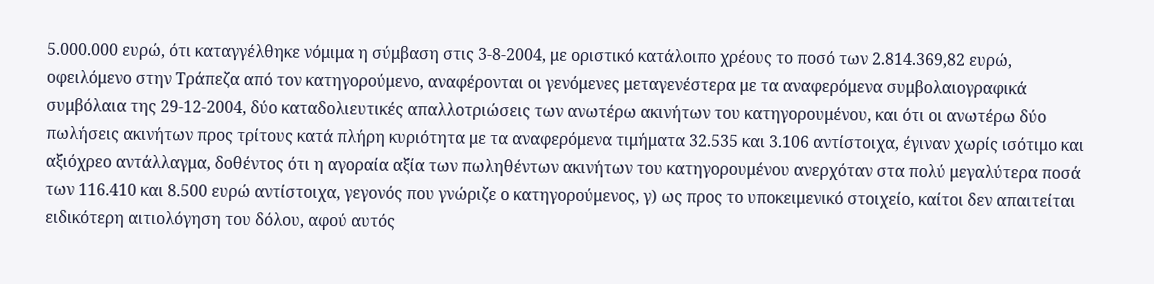5.000.000 ευρώ, ότι καταγγέλθηκε νόμιμα η σύμβαση στις 3-8-2004, με οριστικό κατάλοιπο χρέους το ποσό των 2.814.369,82 ευρώ, οφειλόμενο στην Τράπεζα από τον κατηγορούμενο, αναφέρονται οι γενόμενες μεταγενέστερα με τα αναφερόμενα συμβολαιογραφικά συμβόλαια της 29-12-2004, δύο καταδολιευτικές απαλλοτριώσεις των ανωτέρω ακινήτων του κατηγορουμένου, και ότι οι ανωτέρω δύο πωλήσεις ακινήτων προς τρίτους κατά πλήρη κυριότητα με τα αναφερόμενα τιμήματα 32.535 και 3.106 αντίστοιχα, έγιναν χωρίς ισότιμο και αξιόχρεο αντάλλαγμα, δοθέντος ότι η αγοραία αξία των πωληθέντων ακινήτων του κατηγορουμένου ανερχόταν στα πολύ μεγαλύτερα ποσά των 116.410 και 8.500 ευρώ αντίστοιχα, γεγονός που γνώριζε ο κατηγορούμενος, γ) ως προς το υποκειμενικό στοιχείο, καίτοι δεν απαιτείται ειδικότερη αιτιολόγηση του δόλου, αφού αυτός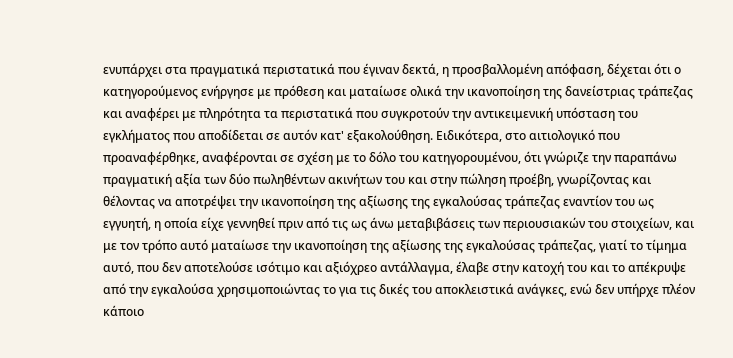ενυπάρχει στα πραγματικά περιστατικά που έγιναν δεκτά, η προσβαλλομένη απόφαση, δέχεται ότι ο κατηγορούμενος ενήργησε με πρόθεση και ματαίωσε ολικά την ικανοποίηση της δανείστριας τράπεζας και αναφέρει με πληρότητα τα περιστατικά που συγκροτούν την αντικειμενική υπόσταση του εγκλήματος που αποδίδεται σε αυτόν κατ' εξακολούθηση. Ειδικότερα, στο αιτιολογικό που προαναφέρθηκε, αναφέρονται σε σχέση με το δόλο του κατηγορουμένου, ότι γνώριζε την παραπάνω πραγματική αξία των δύο πωληθέντων ακινήτων του και στην πώληση προέβη, γνωρίζοντας και θέλοντας να αποτρέψει την ικανοποίηση της αξίωσης της εγκαλούσας τράπεζας εναντίον του ως εγγυητή, η οποία είχε γεννηθεί πριν από τις ως άνω μεταβιβάσεις των περιουσιακών του στοιχείων, και με τον τρόπο αυτό ματαίωσε την ικανοποίηση της αξίωσης της εγκαλούσας τράπεζας, γιατί το τίμημα αυτό, που δεν αποτελούσε ισότιμο και αξιόχρεο αντάλλαγμα, έλαβε στην κατοχή του και το απέκρυψε από την εγκαλούσα χρησιμοποιώντας το για τις δικές του αποκλειστικά ανάγκες, ενώ δεν υπήρχε πλέον κάποιο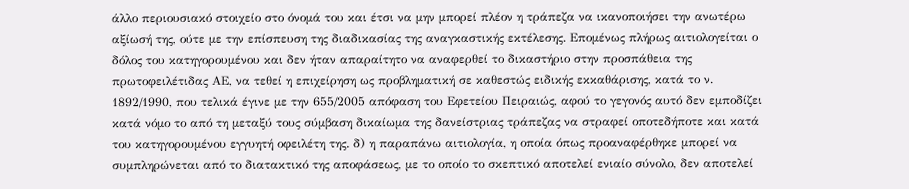άλλο περιουσιακό στοιχείο στο όνομά του και έτσι να μην μπορεί πλέον η τράπεζα να ικανοποιήσει την ανωτέρω αξίωσή της, ούτε με την επίσπευση της διαδικασίας της αναγκαστικής εκτέλεσης. Επομένως πλήρως αιτιολογείται ο δόλος του κατηγορουμένου και δεν ήταν απαραίτητο να αναφερθεί το δικαστήριο στην προσπάθεια της πρωτοφειλέτιδας ΑΕ, να τεθεί η επιχείρηση ως προβληματική σε καθεστώς ειδικής εκκαθάρισης, κατά το ν. 1892/1990, που τελικά έγινε με την 655/2005 απόφαση του Εφετείου Πειραιώς, αφού το γεγονός αυτό δεν εμποδίζει κατά νόμο το από τη μεταξύ τους σύμβαση δικαίωμα της δανείστριας τράπεζας να στραφεί οποτεδήποτε και κατά του κατηγορουμένου εγγυητή οφειλέτη της. δ) η παραπάνω αιτιολογία, η οποία όπως προαναφέρθηκε μπορεί να συμπληρώνεται από το διατακτικό της αποφάσεως, με το οποίο το σκεπτικό αποτελεί ενιαίο σύνολο, δεν αποτελεί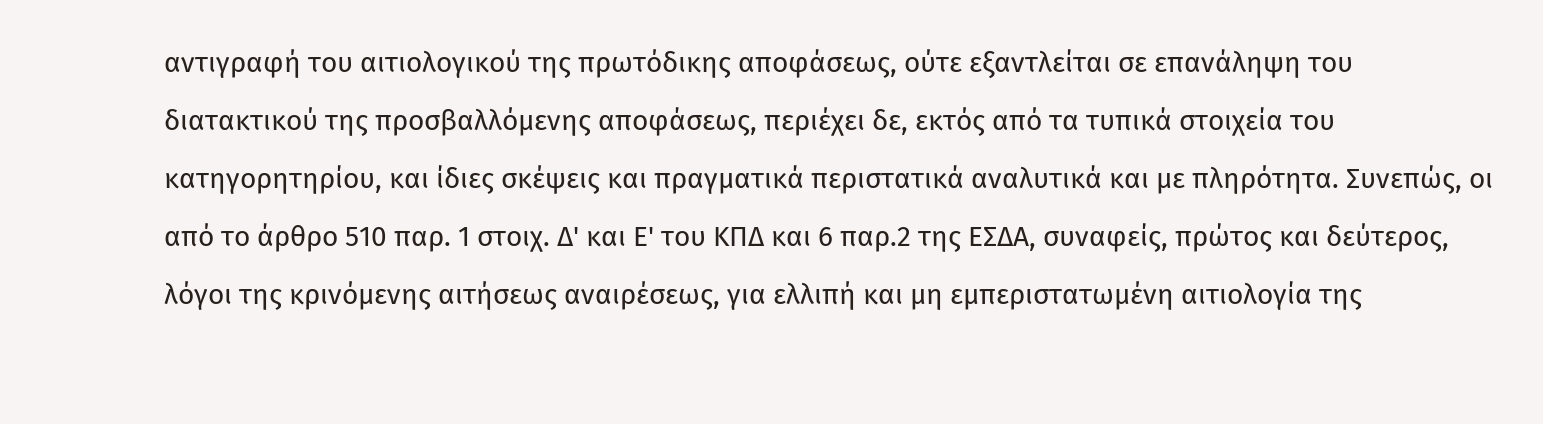αντιγραφή του αιτιολογικού της πρωτόδικης αποφάσεως, ούτε εξαντλείται σε επανάληψη του διατακτικού της προσβαλλόμενης αποφάσεως, περιέχει δε, εκτός από τα τυπικά στοιχεία του κατηγορητηρίου, και ίδιες σκέψεις και πραγματικά περιστατικά αναλυτικά και με πληρότητα. Συνεπώς, οι από το άρθρο 510 παρ. 1 στοιχ. Δ' και Ε' του ΚΠΔ και 6 παρ.2 της ΕΣΔΑ, συναφείς, πρώτος και δεύτερος, λόγοι της κρινόμενης αιτήσεως αναιρέσεως, για ελλιπή και μη εμπεριστατωμένη αιτιολογία της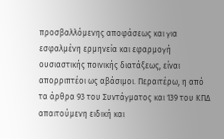προσβαλλόμενης αποφάσεως και για εσφαλμένη ερμηνεία και εφαρμογή ουσιαστικής ποινικής διατάξεως, είναι απορριπτέοι ως αβάσιμοι. Περαιτέρω, η από τα άρθρα 93 του Συντάγματος και 139 του ΚΠΔ απαιτούμενη ειδική και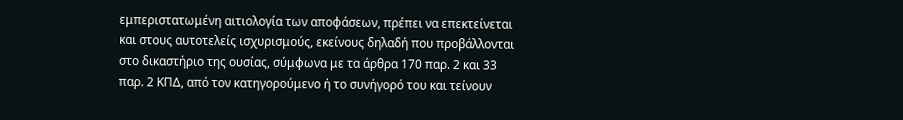εμπεριστατωμένη αιτιολογία των αποφάσεων, πρέπει να επεκτείνεται και στους αυτοτελείς ισχυρισμούς, εκείνους δηλαδή που προβάλλονται στο δικαστήριο της ουσίας, σύμφωνα με τα άρθρα 170 παρ. 2 και 33 παρ. 2 ΚΠΔ, από τον κατηγορούμενο ή το συνήγορό του και τείνουν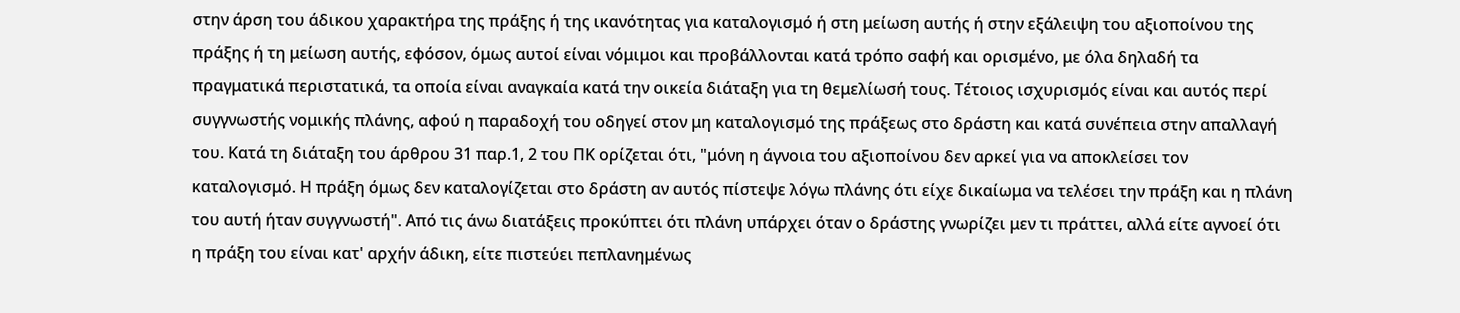στην άρση του άδικου χαρακτήρα της πράξης ή της ικανότητας για καταλογισμό ή στη μείωση αυτής ή στην εξάλειψη του αξιοποίνου της πράξης ή τη μείωση αυτής, εφόσον, όμως αυτοί είναι νόμιμοι και προβάλλονται κατά τρόπο σαφή και ορισμένο, με όλα δηλαδή τα πραγματικά περιστατικά, τα οποία είναι αναγκαία κατά την οικεία διάταξη για τη θεμελίωσή τους. Τέτοιος ισχυρισμός είναι και αυτός περί συγγνωστής νομικής πλάνης, αφού η παραδοχή του οδηγεί στον μη καταλογισμό της πράξεως στο δράστη και κατά συνέπεια στην απαλλαγή του. Κατά τη διάταξη του άρθρου 31 παρ.1, 2 του ΠΚ ορίζεται ότι, "μόνη η άγνοια του αξιοποίνου δεν αρκεί για να αποκλείσει τον καταλογισμό. Η πράξη όμως δεν καταλογίζεται στο δράστη αν αυτός πίστεψε λόγω πλάνης ότι είχε δικαίωμα να τελέσει την πράξη και η πλάνη του αυτή ήταν συγγνωστή". Από τις άνω διατάξεις προκύπτει ότι πλάνη υπάρχει όταν ο δράστης γνωρίζει μεν τι πράττει, αλλά είτε αγνοεί ότι η πράξη του είναι κατ' αρχήν άδικη, είτε πιστεύει πεπλανημένως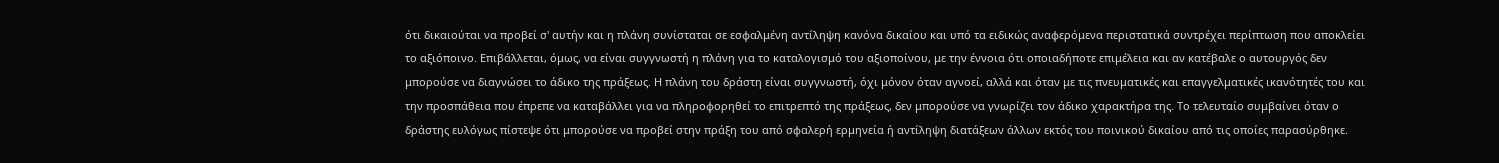ότι δικαιούται να προβεί σ' αυτήν και η πλάνη συνίσταται σε εσφαλμένη αντίληψη κανόνα δικαίου και υπό τα ειδικώς αναφερόμενα περιστατικά συντρέχει περίπτωση που αποκλείει το αξιόποινο. Επιβάλλεται, όμως, να είναι συγγνωστή η πλάνη για το καταλογισμό του αξιοποίνου, με την έννοια ότι οποιαδήποτε επιμέλεια και αν κατέβαλε ο αυτουργός δεν μπορούσε να διαγνώσει το άδικο της πράξεως. Η πλάνη του δράστη είναι συγγνωστή, όχι μόνον όταν αγνοεί, αλλά και όταν με τις πνευματικές και επαγγελματικές ικανότητές του και την προσπάθεια που έπρεπε να καταβάλλει για να πληροφορηθεί το επιτρεπτό της πράξεως, δεν μπορούσε να γνωρίζει τον άδικο χαρακτήρα της. Το τελευταίο συμβαίνει όταν ο δράστης ευλόγως πίστεψε ότι μπορούσε να προβεί στην πράξη του από σφαλερή ερμηνεία ή αντίληψη διατάξεων άλλων εκτός του ποινικού δικαίου από τις οποίες παρασύρθηκε.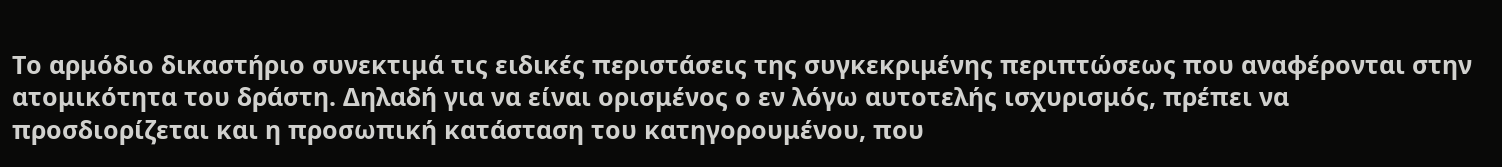Το αρμόδιο δικαστήριο συνεκτιμά τις ειδικές περιστάσεις της συγκεκριμένης περιπτώσεως που αναφέρονται στην ατομικότητα του δράστη. Δηλαδή για να είναι ορισμένος ο εν λόγω αυτοτελής ισχυρισμός, πρέπει να προσδιορίζεται και η προσωπική κατάσταση του κατηγορουμένου, που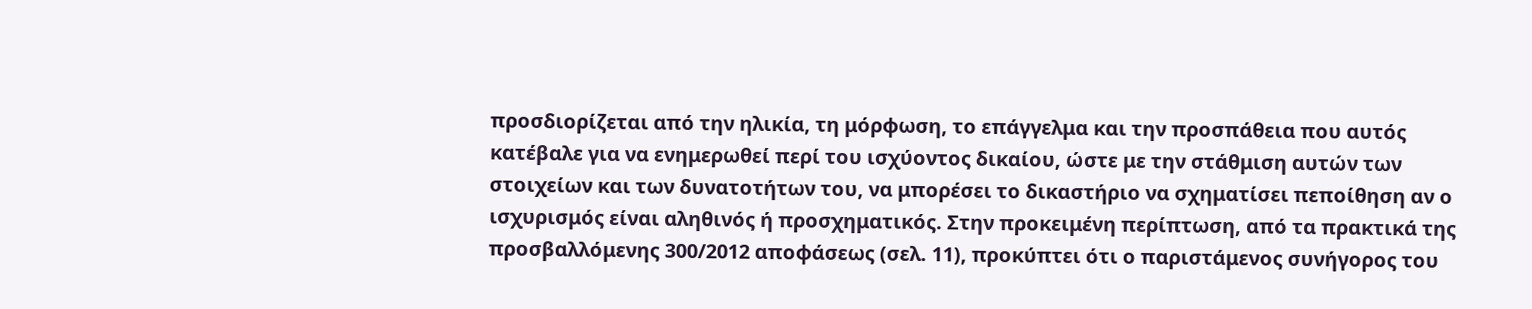προσδιορίζεται από την ηλικία, τη μόρφωση, το επάγγελμα και την προσπάθεια που αυτός κατέβαλε για να ενημερωθεί περί του ισχύοντος δικαίου, ώστε με την στάθμιση αυτών των στοιχείων και των δυνατοτήτων του, να μπορέσει το δικαστήριο να σχηματίσει πεποίθηση αν ο ισχυρισμός είναι αληθινός ή προσχηματικός. Στην προκειμένη περίπτωση, από τα πρακτικά της προσβαλλόμενης 300/2012 αποφάσεως (σελ. 11), προκύπτει ότι ο παριστάμενος συνήγορος του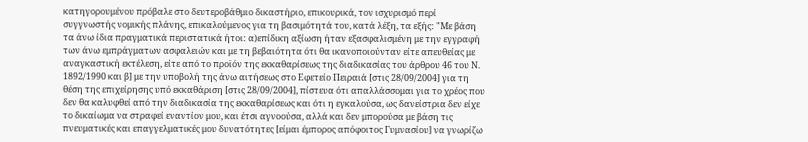κατηγορουμένου πρόβαλε στο δευτεροβάθμιο δικαστήριο, επικουρικά, τον ισχυρισμό περί συγγνωστής νομικής πλάνης, επικαλούμενος για τη βασιμότητά του, κατά λέξη, τα εξής: "Με βάση τα άνω ίδια πραγματικά περιστατικά ήτοι: α)επίδικη αξίωση ήταν εξασφαλισμένη με την εγγραφή των άνω εμπράγματων ασφαλειών και με τη βεβαιότητα ότι θα ικανοποιούνταν είτε απευθείας με αναγκαστική εκτέλεση, είτε από το προϊόν της εκκαθαρίσεως της διαδικασίας του άρθρου 46 του Ν. 1892/1990 και β] με την υποβολή της άνω αιτήσεως στο Εφετείο Πειραιά [στις 28/09/2004] για τη θέση της επιχείρησης υπό εκκαθάριση [στις 28/09/2004], πίστευα ότι απαλλάσσομαι για το χρέος που δεν θα καλυφθεί από την διαδικασία της εκκαθαρίσεως και ότι η εγκαλούσα, ως δανείστρια δεν είχε το δικαίωμα να στραφεί εναντίον μου, και έτσι αγνοούσα, αλλά και δεν μπορούσα με βάση τις πνευματικές και επαγγελματικές μου δυνατότητες [είμαι έμπορος απόφοιτος Γυμνασίου] να γνωρίζω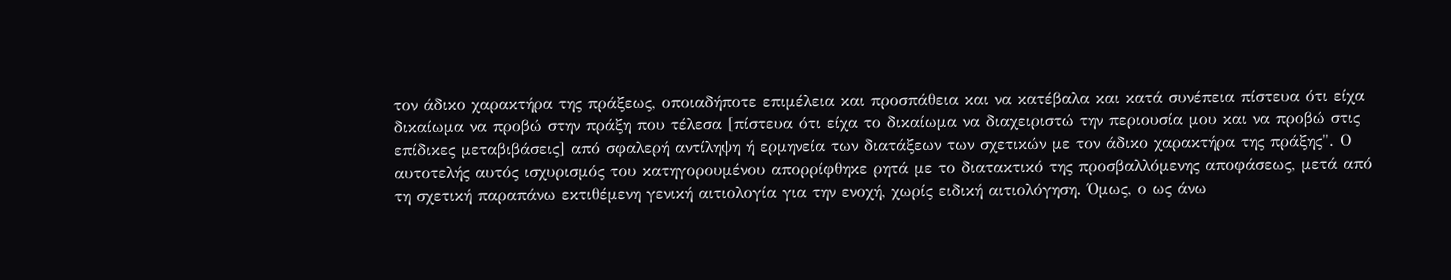τον άδικο χαρακτήρα της πράξεως, οποιαδήποτε επιμέλεια και προσπάθεια και να κατέβαλα και κατά συνέπεια πίστευα ότι είχα δικαίωμα να προβώ στην πράξη που τέλεσα [πίστευα ότι είχα το δικαίωμα να διαχειριστώ την περιουσία μου και να προβώ στις επίδικες μεταβιβάσεις] από σφαλερή αντίληψη ή ερμηνεία των διατάξεων των σχετικών με τον άδικο χαρακτήρα της πράξης". Ο αυτοτελής αυτός ισχυρισμός του κατηγορουμένου απορρίφθηκε ρητά με το διατακτικό της προσβαλλόμενης αποφάσεως, μετά από τη σχετική παραπάνω εκτιθέμενη γενική αιτιολογία για την ενοχή, χωρίς ειδική αιτιολόγηση. Όμως, ο ως άνω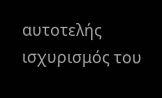αυτοτελής ισχυρισμός του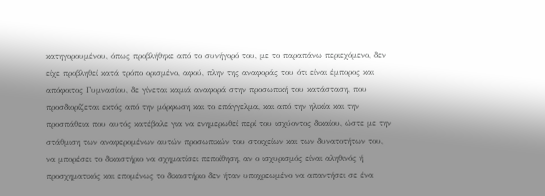κατηγορουμένου, όπως προβλήθηκε από το συνήγορό του, με το παραπάνω περιεχόμενο, δεν είχε προβληθεί κατά τρόπο ορισμένο, αφού, πλην της αναφοράς του ότι είναι έμπορος και απόφοιτος Γυμνασίου, δε γίνεται καμιά αναφορά στην προσωπική του κατάσταση, που προσδιορίζεται εκτός από την μόρφωση και το επάγγελμα, και από την ηλικία και την προσπάθεια που αυτός κατέβαλε για να ενημερωθεί περί του ισχύοντος δικαίου, ώστε με την στάθμιση των αναφερομένων αυτών προσωπικών του στοιχείων και των δυνατοτήτων του, να μπορέσει το δικαστήριο να σχηματίσει πεποίθηση, αν ο ισχυρισμός είναι αληθινός ή προσχηματικός και επομένως το δικαστήριο δεν ήταν υποχρεωμένο να απαντήσει σε ένα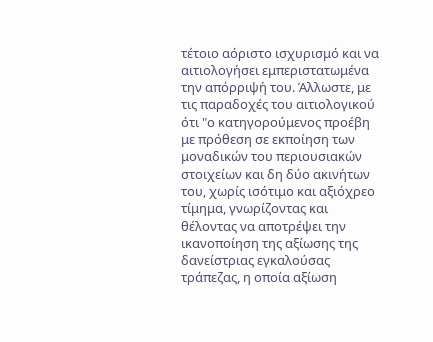τέτοιο αόριστο ισχυρισμό και να αιτιολογήσει εμπεριστατωμένα την απόρριψή του. Άλλωστε, με τις παραδοχές του αιτιολογικού ότι "ο κατηγορούμενος προέβη με πρόθεση σε εκποίηση των μοναδικών του περιουσιακών στοιχείων και δη δύο ακινήτων του, χωρίς ισότιμο και αξιόχρεο τίμημα, γνωρίζοντας και θέλοντας να αποτρέψει την ικανοποίηση της αξίωσης της δανείστριας εγκαλούσας τράπεζας, η οποία αξίωση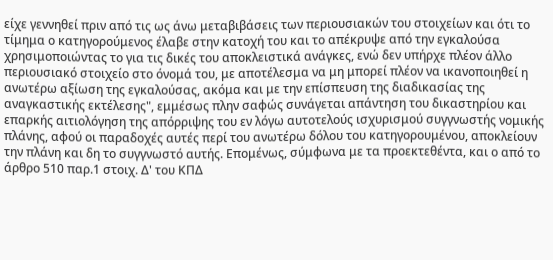είχε γεννηθεί πριν από τις ως άνω μεταβιβάσεις των περιουσιακών του στοιχείων και ότι το τίμημα ο κατηγορούμενος έλαβε στην κατοχή του και το απέκρυψε από την εγκαλούσα χρησιμοποιώντας το για τις δικές του αποκλειστικά ανάγκες, ενώ δεν υπήρχε πλέον άλλο περιουσιακό στοιχείο στο όνομά του, με αποτέλεσμα να μη μπορεί πλέον να ικανοποιηθεί η ανωτέρω αξίωση της εγκαλούσας, ακόμα και με την επίσπευση της διαδικασίας της αναγκαστικής εκτέλεσης", εμμέσως πλην σαφώς συνάγεται απάντηση του δικαστηρίου και επαρκής αιτιολόγηση της απόρριψης του εν λόγω αυτοτελούς ισχυρισμού συγγνωστής νομικής πλάνης, αφού οι παραδοχές αυτές περί του ανωτέρω δόλου του κατηγορουμένου, αποκλείουν την πλάνη και δη το συγγνωστό αυτής. Επομένως, σύμφωνα με τα προεκτεθέντα, και ο από το άρθρο 510 παρ.1 στοιχ. Δ' του ΚΠΔ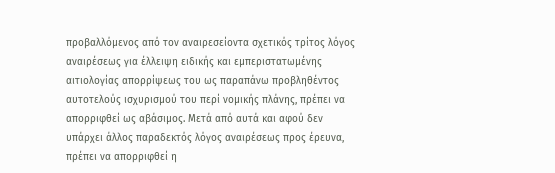προβαλλόμενος από τον αναιρεσείοντα σχετικός τρίτος λόγος αναιρέσεως για έλλειψη ειδικής και εμπεριστατωμένης αιτιολογίας απορρίψεως του ως παραπάνω προβληθέντος αυτοτελούς ισχυρισμού του περί νομικής πλάνης, πρέπει να απορριφθεί ως αβάσιμος. Μετά από αυτά και αφού δεν υπάρχει άλλος παραδεκτός λόγος αναιρέσεως προς έρευνα, πρέπει να απορριφθεί η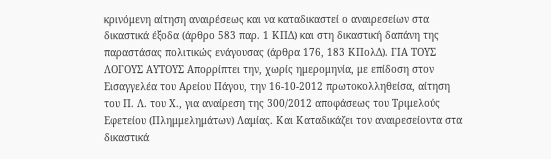κρινόμενη αίτηση αναιρέσεως και να καταδικαστεί ο αναιρεσείων στα δικαστικά έξοδα (άρθρο 583 παρ. 1 ΚΠΔ) και στη δικαστική δαπάνη της παραστάσας πολιτικώς ενάγουσας (άρθρα 176, 183 ΚΠολΔ). ΓΙΑ ΤΟΥΣ ΛΟΓΟΥΣ ΑΥΤΟΥΣ Απορρίπτει την, χωρίς ημερομηνία, με επίδοση στον Εισαγγελέα του Αρείου Πάγου, την 16-10-2012 πρωτοκολληθείσα, αίτηση του Π. Λ. του Χ., για αναίρεση της 300/2012 αποφάσεως του Τριμελούς Εφετείου (Πλημμελημάτων) Λαμίας. Και Καταδικάζει τον αναιρεσείοντα στα δικαστικά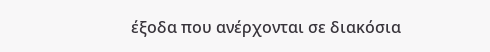έξοδα που ανέρχονται σε διακόσια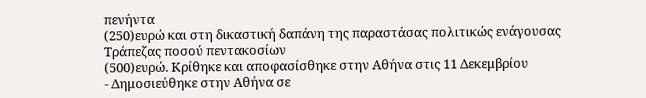πενήντα
(250)ευρώ και στη δικαστική δαπάνη της παραστάσας πολιτικώς ενάγουσας Τράπεζας ποσού πεντακοσίων
(500)ευρώ. Κρίθηκε και αποφασίσθηκε στην Αθήνα στις 11 Δεκεμβρίου
- Δημοσιεύθηκε στην Αθήνα σε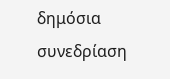δημόσια συνεδρίαση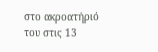στο ακροατήριό του στις 13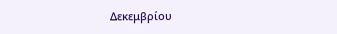Δεκεμβρίου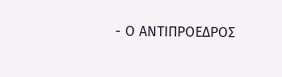- Ο ΑΝΤΙΠΡΟΕΔΡΟΣ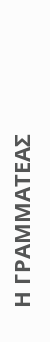Η ΓΡΑΜΜΑΤΕΑΣ